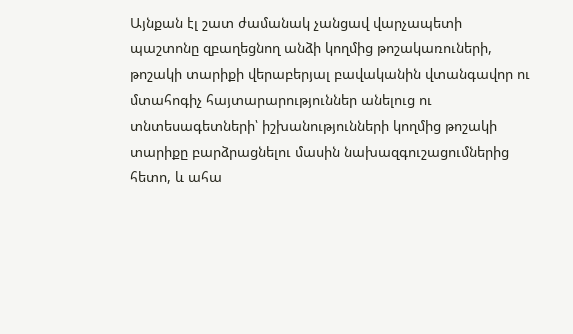Այնքան էլ շատ ժամանակ չանցավ վարչապետի պաշտոնը զբաղեցնող անձի կողմից թոշակառուների, թոշակի տարիքի վերաբերյալ բավականին վտանգավոր ու մտահոգիչ հայտարարություններ անելուց ու տնտեսագետների՝ իշխանությունների կողմից թոշակի տարիքը բարձրացնելու մասին նախազգուշացումներից հետո, և ահա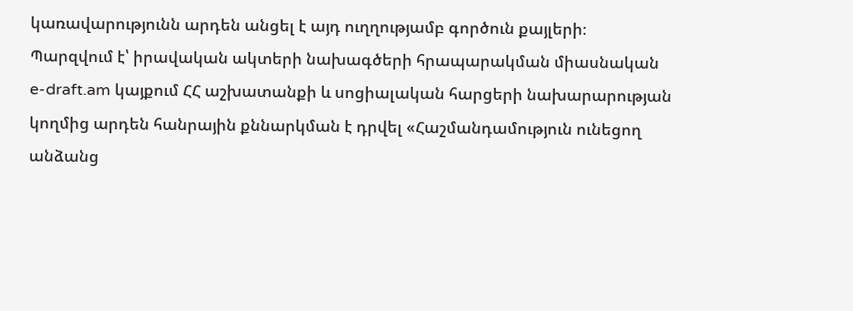կառավարությունն արդեն անցել է այդ ուղղությամբ գործուն քայլերի։
Պարզվում է՝ իրավական ակտերի նախագծերի հրապարակման միասնական e-draft.am կայքում ՀՀ աշխատանքի և սոցիալական հարցերի նախարարության կողմից արդեն հանրային քննարկման է դրվել «Հաշմանդամություն ունեցող անձանց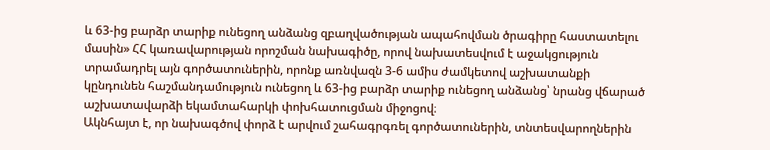և 63-ից բարձր տարիք ունեցող անձանց զբաղվածության ապահովման ծրագիրը հաստատելու մասին» ՀՀ կառավարության որոշման նախագիծը, որով նախատեսվում է աջակցություն տրամադրել այն գործատուներին, որոնք առնվազն 3-6 ամիս ժամկետով աշխատանքի կընդունեն հաշմանդամություն ունեցող և 63-ից բարձր տարիք ունեցող անձանց՝ նրանց վճարած աշխատավարձի եկամտահարկի փոխհատուցման միջոցով։
Ակնհայտ է, որ նախագծով փորձ է արվում շահագրգռել գործատուներին, տնտեսվարողներին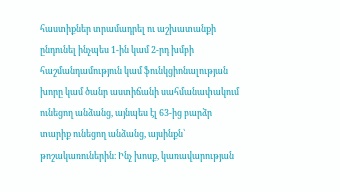հաստիքներ տրամադրել ու աշխատանքի ընդունել ինչպես 1-ին կամ 2-րդ խմբի հաշմանդամություն կամ ֆունկցիոնալության խորը կամ ծանր աստիճանի սահմանափակում ունեցող անձանց, այնպես էլ 63-ից բարձր տարիք ունեցող անձանց, այսինքն՝ թոշակառուներին։ Ինչ խոսք, կառավարության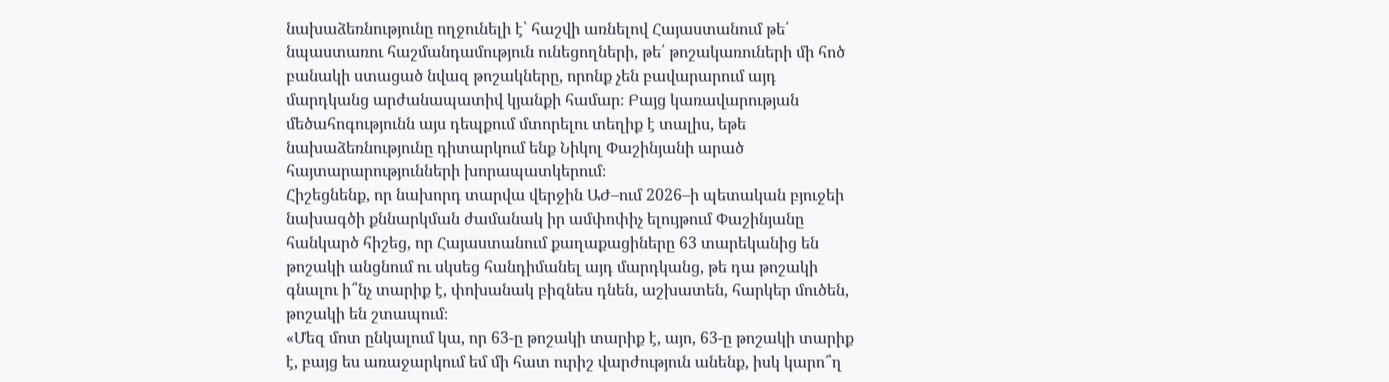նախաձեռնությունը ողջունելի է՝ հաշվի առնելով Հայաստանում թե՛ նպաստառու հաշմանդամություն ունեցողների, թե՛ թոշակառուների մի հոծ բանակի ստացած նվազ թոշակները, որոնք չեն բավարարում այդ մարդկանց արժանապատիվ կյանքի համար։ Բայց կառավարության մեծահոգությունն այս դեպքում մտորելու տեղիք է տալիս, եթե նախաձեռնությունը դիտարկում ենք Նիկոլ Փաշինյանի արած հայտարարությունների խորապատկերում։
Հիշեցնենք, որ նախորդ տարվա վերջին ԱԺ–ում 2026–ի պետական բյուջեի նախագծի քննարկման ժամանակ իր ամփոփիչ ելույթում Փաշինյանը հանկարծ հիշեց, որ Հայաստանում քաղաքացիները 63 տարեկանից են թոշակի անցնում ու սկսեց հանդիմանել այդ մարդկանց, թե դա թոշակի գնալու ի՞նչ տարիք է, փոխանակ բիզնես դնեն, աշխատեն, հարկեր մուծեն, թոշակի են շտապում։
«Մեզ մոտ ընկալում կա, որ 63-ը թոշակի տարիք է, այո, 63-ը թոշակի տարիք է, բայց ես առաջարկում եմ մի հատ ուրիշ վարժություն անենք, իսկ կարո՞ղ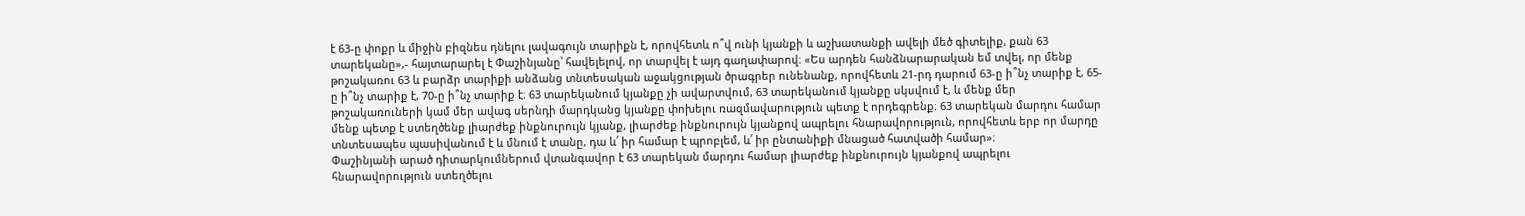է 63-ը փոքր և միջին բիզնես դնելու լավագույն տարիքն է, որովհետև ո՞վ ունի կյանքի և աշխատանքի ավելի մեծ գիտելիք, քան 63 տարեկանը»,- հայտարարել է Փաշինյանը՝ հավելելով, որ տարվել է այդ գաղափարով։ «Ես արդեն հանձնարարական եմ տվել, որ մենք թոշակառու 63 և բարձր տարիքի անձանց տնտեսական աջակցության ծրագրեր ունենանք, որովհետև 21-րդ դարում 63-ը ի՞նչ տարիք է, 65-ը ի՞նչ տարիք է, 70-ը ի՞նչ տարիք է։ 63 տարեկանում կյանքը չի ավարտվում, 63 տարեկանում կյանքը սկսվում է, և մենք մեր թոշակառուների կամ մեր ավագ սերնդի մարդկանց կյանքը փոխելու ռազմավարություն պետք է որդեգրենք։ 63 տարեկան մարդու համար մենք պետք է ստեղծենք լիարժեք ինքնուրույն կյանք, լիարժեք ինքնուրույն կյանքով ապրելու հնարավորություն, որովհետև երբ որ մարդը տնտեսապես պասիվանում է և մնում է տանը, դա և՛ իր համար է պրոբլեմ, և՛ իր ընտանիքի մնացած հատվածի համար»։
Փաշինյանի արած դիտարկումներում վտանգավոր է 63 տարեկան մարդու համար լիարժեք ինքնուրույն կյանքով ապրելու հնարավորություն ստեղծելու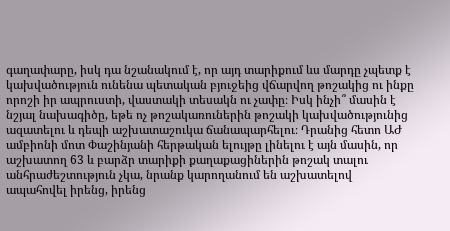գաղափարը, իսկ դա նշանակում է, որ այդ տարիքում ևս մարդը չպետք է կախվածություն ունենա պետական բյուջեից վճարվող թոշակից ու ինքը որոշի իր ապրուստի, վաստակի տեսակն ու չափը։ Իսկ ինչի՞ մասին է նշյալ նախագիծը, եթե ոչ թոշակառուներին թոշակի կախվածությունից ազատելու և դեպի աշխատաշուկա ճանապարհելու։ Դրանից հետո ԱԺ ամբիոնի մոտ Փաշինյանի հերթական ելույթը լինելու է այն մասին, որ աշխատող 63 և բարձր տարիքի քաղաքացիներին թոշակ տալու անհրաժեշտություն չկա, նրանք կարողանում են աշխատելով ապահովել իրենց, իրենց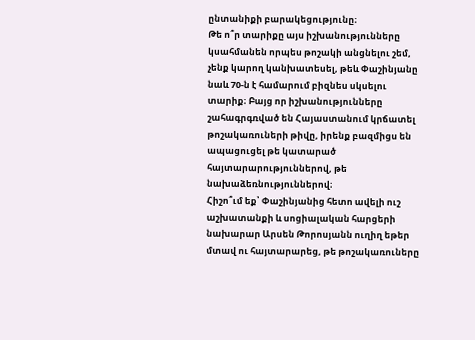ընտանիքի բարակեցությունը։
Թե ո՞ր տարիքը այս իշխանությունները կսահմանեն որպես թոշակի անցնելու շեմ, չենք կարող կանխատեսել, թեև Փաշինյանը նաև 70-ն է համարում բիզնես սկսելու տարիք։ Բայց որ իշխանությունները շահագրգռված են Հայաստանում կրճատել թոշակառուների թիվը, իրենք բազմիցս են ապացուցել թե կատարած հայտարարություններով, թե նախաձեռնություններով։
Հիշո՞ւմ եք՝ Փաշինյանից հետո ավելի ուշ աշխատանքի և սոցիալական հարցերի նախարար Արսեն Թորոսյանն ուղիղ եթեր մտավ ու հայտարարեց, թե թոշակառուները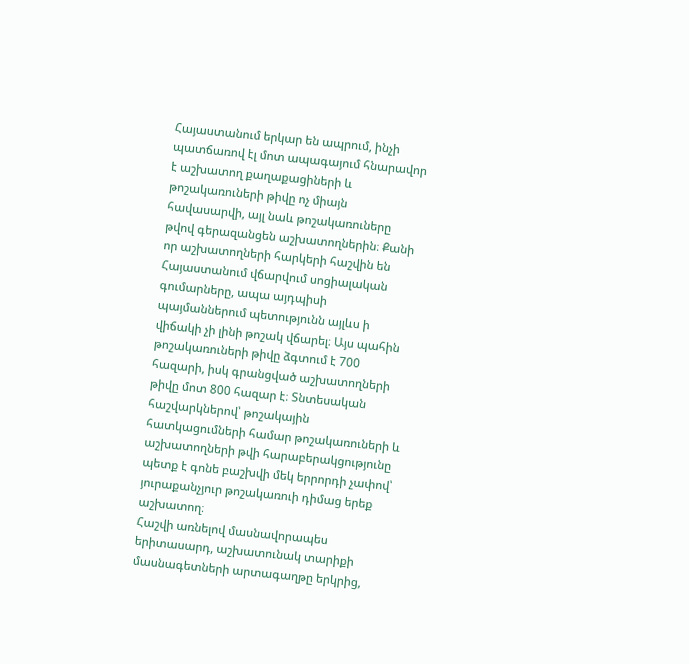Հայաստանում երկար են ապրում, ինչի պատճառով էլ մոտ ապագայում հնարավոր է աշխատող քաղաքացիների և թոշակառուների թիվը ոչ միայն հավասարվի, այլ նաև թոշակառուները թվով գերազանցեն աշխատողներին։ Քանի որ աշխատողների հարկերի հաշվին են Հայաստանում վճարվում սոցիալական գումարները, ապա այդպիսի պայմաններում պետությունն այլևս ի վիճակի չի լինի թոշակ վճարել։ Այս պահին թոշակառուների թիվը ձգտում է 700 հազարի, իսկ գրանցված աշխատողների թիվը մոտ 800 հազար է։ Տնտեսական հաշվարկներով՝ թոշակային հատկացումների համար թոշակառուների և աշխատողների թվի հարաբերակցությունը պետք է գոնե բաշխվի մեկ երրորդի չափով՝ յուրաքանչյուր թոշակառուի դիմաց երեք աշխատող։
Հաշվի առնելով մասնավորապես երիտասարդ, աշխատունակ տարիքի մասնագետների արտագաղթը երկրից,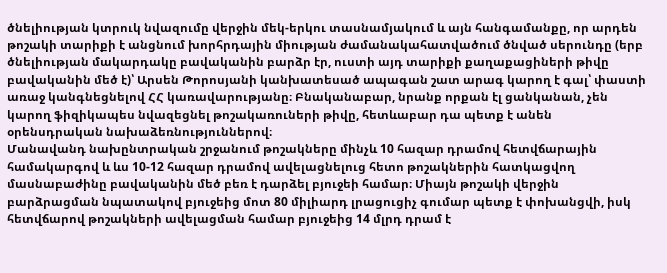ծնելիության կտրուկ նվազումը վերջին մեկ-երկու տասնամյակում և այն հանգամանքը, որ արդեն թոշակի տարիքի է անցնում խորհրդային միության ժամանակահատվածում ծնված սերունդը (երբ ծնելիության մակարդակը բավականին բարձր էր, ուստի այդ տարիքի քաղաքացիների թիվը բավականին մեծ է)՝ Արսեն Թորոսյանի կանխատեսած ապագան շատ արագ կարող է գալ՝ փաստի առաջ կանգնեցնելով ՀՀ կառավարությանը։ Բնականաբար, նրանք որքան էլ ցանկանան, չեն կարող ֆիզիկապես նվազեցնել թոշակառուների թիվը, հետևաբար դա պետք է անեն օրենսդրական նախաձեռնություններով։
Մանավանդ նախընտրական շրջանում թոշակները մինչև 10 հազար դրամով հետվճարային համակարգով և ևս 10-12 հազար դրամով ավելացնելուց հետո թոշակներին հատկացվող մասնաբաժինը բավականին մեծ բեռ է դարձել բյուջեի համար։ Միայն թոշակի վերջին բարձրացման նպատակով բյուջեից մոտ 80 միլիարդ լրացուցիչ գումար պետք է փոխանցվի, իսկ հետվճարով թոշակների ավելացման համար բյուջեից 14 մլրդ դրամ է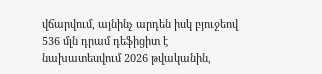վճարվում, այնինչ արդեն իսկ բյուջեով 536 մլն դրամ դեֆիցիտ է նախատեսվում 2026 թվականին,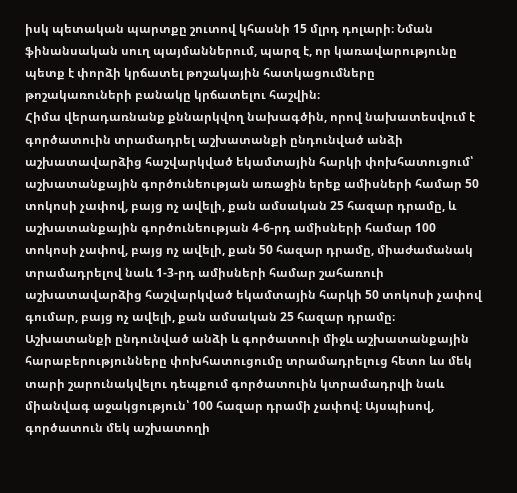իսկ պետական պարտքը շուտով կհասնի 15 մլրդ դոլարի։ Նման ֆինանսական սուղ պայմաններում, պարզ է, որ կառավարությունը պետք է փորձի կրճատել թոշակային հատկացումները թոշակառուների բանակը կրճատելու հաշվին։
Հիմա վերադառնանք քննարկվող նախագծին, որով նախատեսվում է գործատուին տրամադրել աշխատանքի ընդունված անձի աշխատավարձից հաշվարկված եկամտային հարկի փոխհատուցում՝ աշխատանքային գործունեության առաջին երեք ամիսների համար 50 տոկոսի չափով, բայց ոչ ավելի, քան ամսական 25 հազար դրամը, և աշխատանքային գործունեության 4-6-րդ ամիսների համար 100 տոկոսի չափով, բայց ոչ ավելի, քան 50 հազար դրամը, միաժամանակ տրամադրելով նաև 1-3-րդ ամիսների համար շահառուի աշխատավարձից հաշվարկված եկամտային հարկի 50 տոկոսի չափով գումար, բայց ոչ ավելի, քան ամսական 25 հազար դրամը։
Աշխատանքի ընդունված անձի և գործատուի միջև աշխատանքային հարաբերությունները փոխհատուցումը տրամադրելուց հետո ևս մեկ տարի շարունակվելու դեպքում գործատուին կտրամադրվի նաև միանվագ աջակցություն՝ 100 հազար դրամի չափով։ Այսպիսով, գործատուն մեկ աշխատողի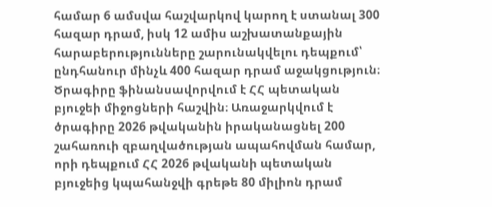համար 6 ամսվա հաշվարկով կարող է ստանալ 300 հազար դրամ, իսկ 12 ամիս աշխատանքային հարաբերությունները շարունակվելու դեպքում՝ ընդհանուր մինչև 400 հազար դրամ աջակցություն։ Ծրագիրը ֆինանսավորվում է ՀՀ պետական բյուջեի միջոցների հաշվին։ Առաջարկվում է ծրագիրը 2026 թվականին իրականացնել 200 շահառուի զբաղվածության ապահովման համար, որի դեպքում ՀՀ 2026 թվականի պետական բյուջեից կպահանջվի գրեթե 80 միլիոն դրամ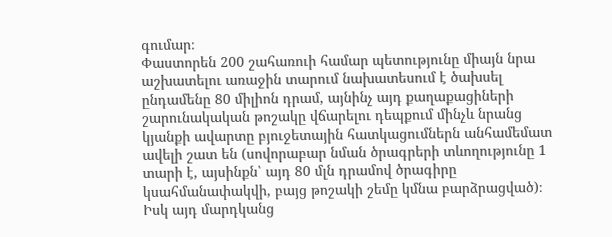գումար։
Փաստորեն 200 շահառուի համար պետությունը միայն նրա աշխատելու առաջին տարում նախատեսում է ծախսել ընդամենը 80 միլիոն դրամ, այնինչ այդ քաղաքացիների շարունակական թոշակը վճարելու դեպքում մինչև նրանց կյանքի ավարտը բյուջետային հատկացումներն անհամեմատ ավելի շատ են (սովորաբար նման ծրագրերի տևողությունը 1 տարի է, այսինքն՝ այդ 80 մլն դրամով ծրագիրը կսահմանափակվի, բայց թոշակի շեմը կմնա բարձրացված)։ Իսկ այդ մարդկանց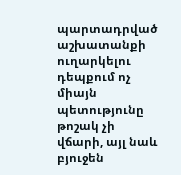պարտադրված աշխատանքի ուղարկելու դեպքում ոչ միայն պետությունը թոշակ չի վճարի, այլ նաև բյուջեն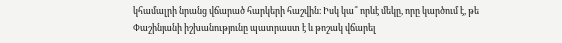կհամալրի նրանց վճարած հարկերի հաշվին։ Իսկ կա՞ որևէ մեկը, որը կարծում է, թե Փաշինյանի իշխանությունը պատրաստ է և թոշակ վճարել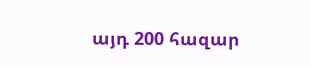այդ 200 հազար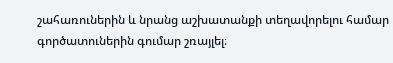շահառուներին և նրանց աշխատանքի տեղավորելու համար գործատուներին գումար շռայլել։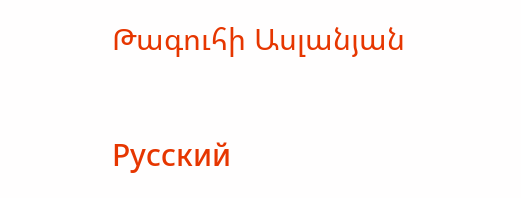Թագուհի Ասլանյան

Русский